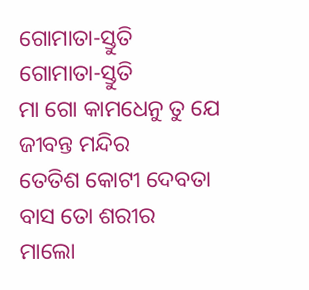ଗୋମାତା-ସ୍ତୁତି
ଗୋମାତା-ସ୍ତୁତି
ମା ଗୋ କାମଧେନୁ ତୁ ଯେ ଜୀବନ୍ତ ମନ୍ଦିର
ତେତିଶ କୋଟୀ ଦେବତା ବାସ ତୋ ଶରୀର
ମାଲୋ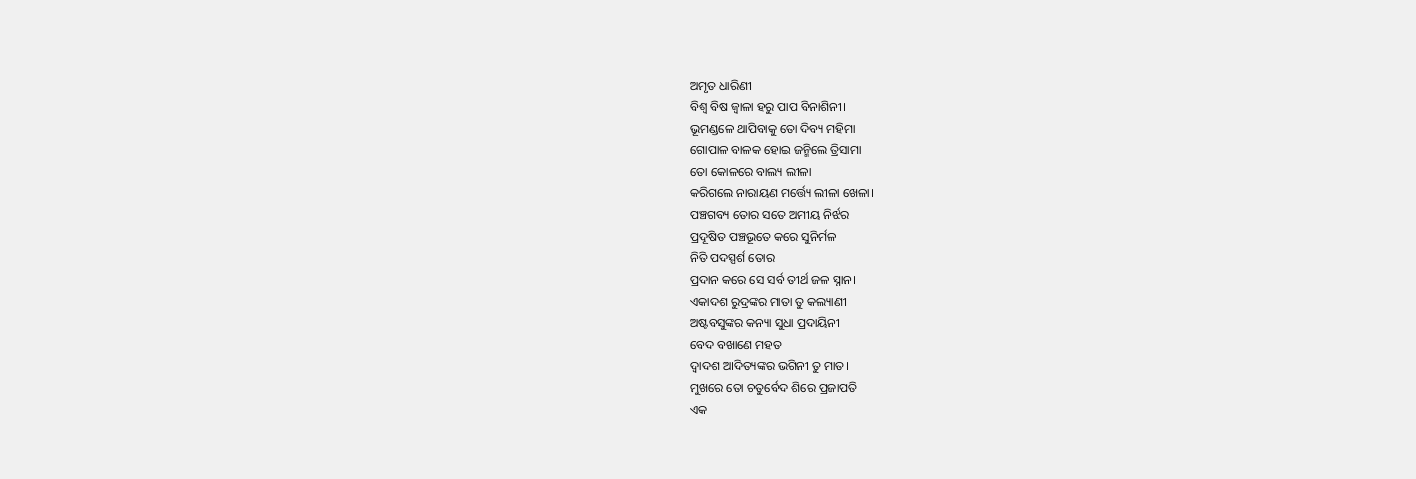ଅମୃତ ଧାରିଣୀ
ବିଶ୍ଵ ବିଷ ଜ୍ବାଳା ହରୁ ପାପ ବିନାଶିନୀ।
ଭୂମଣ୍ଡଳେ ଥାପିବାକୁ ତୋ ଦିବ୍ୟ ମହିମା
ଗୋପାଳ ବାଳକ ହୋଇ ଜନ୍ମିଲେ ତ୍ରିସାମା
ତୋ କୋଳରେ ବାଲ୍ୟ ଲୀଳା
କରିଗଲେ ନାରାୟଣ ମର୍ତ୍ତ୍ୟେ ଲୀଳା ଖେଳା।
ପଞ୍ଚଗବ୍ୟ ତୋର ସତେ ଅମୀୟ ନିର୍ଝର
ପ୍ରଦୂଷିତ ପଞ୍ଚଭୂତେ କରେ ସୁନିର୍ମଳ
ନିତି ପଦସ୍ପର୍ଶ ତୋର
ପ୍ରଦାନ କରେ ସେ ସର୍ବ ତୀର୍ଥ ଜଳ ସ୍ନାନ।
ଏକାଦଶ ରୁଦ୍ରଙ୍କର ମାତା ତୁ କଲ୍ୟାଣୀ
ଅଷ୍ଟବସୁଙ୍କର କନ୍ୟା ସୁଧା ପ୍ରଦାୟିନୀ
ବେଦ ବଖାଣେ ମହତ
ଦ୍ଵାଦଶ ଆଦିତ୍ୟଙ୍କର ଭଗିନୀ ତୁ ମାତ।
ମୁଖରେ ତୋ ଚତୁର୍ବେଦ ଶିରେ ପ୍ରଜାପତି
ଏକ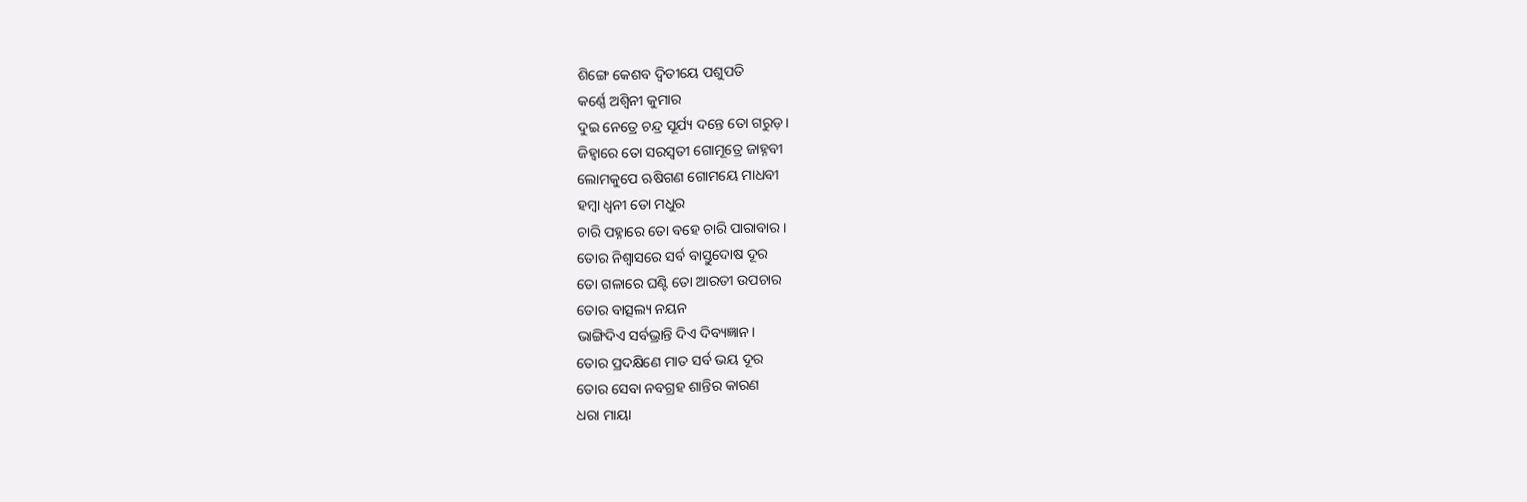ଶିଙ୍ଗେ କେଶବ ଦ୍ବିତୀୟେ ପଶୁପତି
କର୍ଣ୍ଣେ ଅଶ୍ବିନୀ କୁମାର
ଦୁଇ ନେତ୍ରେ ଚନ୍ଦ୍ର ସୂର୍ଯ୍ୟ ଦନ୍ତେ ତୋ ଗରୁଡ଼।
ଜିହ୍ଵାରେ ତୋ ସରସ୍ୱତୀ ଗୋମୂତ୍ରେ ଜାହ୍ନବୀ
ଲୋମକୁପେ ଋଷିଗଣ ଗୋମୟେ ମାଧବୀ
ହମ୍ବା ଧ୍ୱନୀ ତୋ ମଧୁର
ଚାରି ପହ୍ନାରେ ତୋ ବହେ ଚାରି ପାରାବାର।
ତୋର ନିଶ୍ବାସରେ ସର୍ବ ବାସ୍ତୁଦୋଷ ଦୂର
ତୋ ଗଳାରେ ଘଣ୍ଟି ତୋ ଆରତୀ ଉପଚାର
ତୋର ବାତ୍ସଲ୍ୟ ନୟନ
ଭାଙ୍ଗିଦିଏ ସର୍ବଭ୍ରାନ୍ତି ଦିଏ ଦିବ୍ୟଜ୍ଞାନ।
ତୋର ପ୍ରଦକ୍ଷିଣେ ମାତ ସର୍ବ ଭୟ ଦୂର
ତୋର ସେବା ନବଗ୍ରହ ଶାନ୍ତିର କାରଣ
ଧରା ମାୟା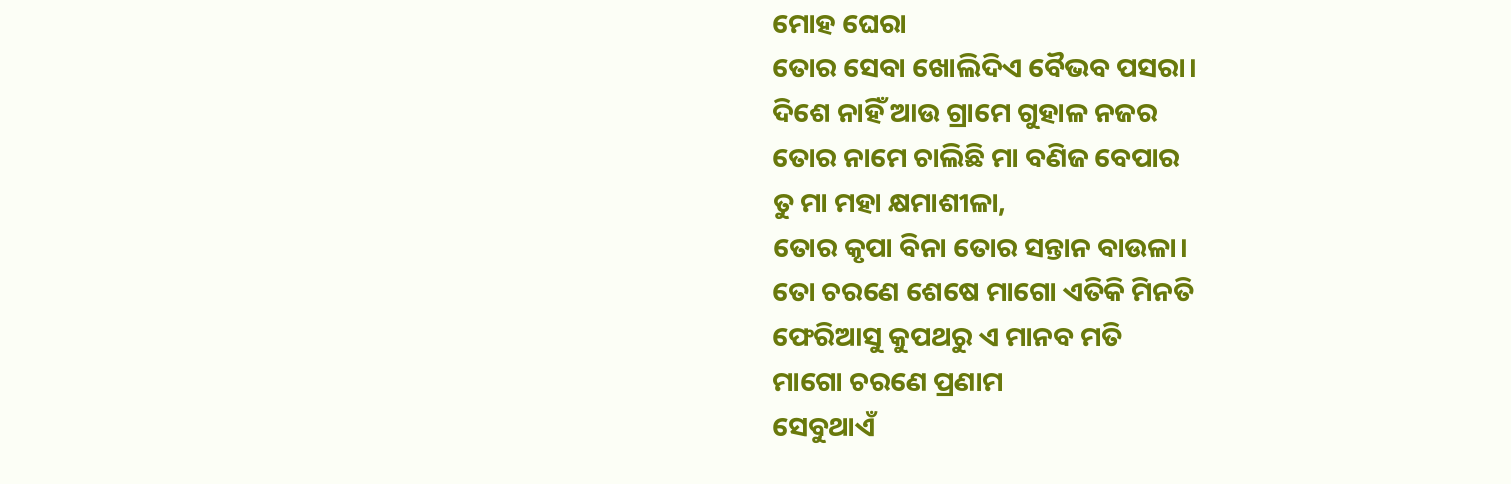ମୋହ ଘେରା
ତୋର ସେବା ଖୋଲିଦିଏ ବୈଭବ ପସରା।
ଦିଶେ ନାହିଁ ଆଉ ଗ୍ରାମେ ଗୁହାଳ ନଜର
ତୋର ନାମେ ଚାଲିଛି ମା ବଣିଜ ବେପାର
ତୁ ମା ମହା କ୍ଷମାଶୀଳା,
ତୋର କୃପା ବିନା ତୋର ସନ୍ତାନ ବାଉଳା।
ତୋ ଚରଣେ ଶେଷେ ମାଗୋ ଏତିକି ମିନତି
ଫେରିଆସୁ କୁପଥରୁ ଏ ମାନବ ମତି
ମାଗୋ ଚରଣେ ପ୍ରଣାମ
ସେବୁଥାଏଁ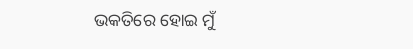ଭକତିରେ ହୋଇ ମୁଁ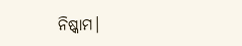ନିଷ୍କାମ।